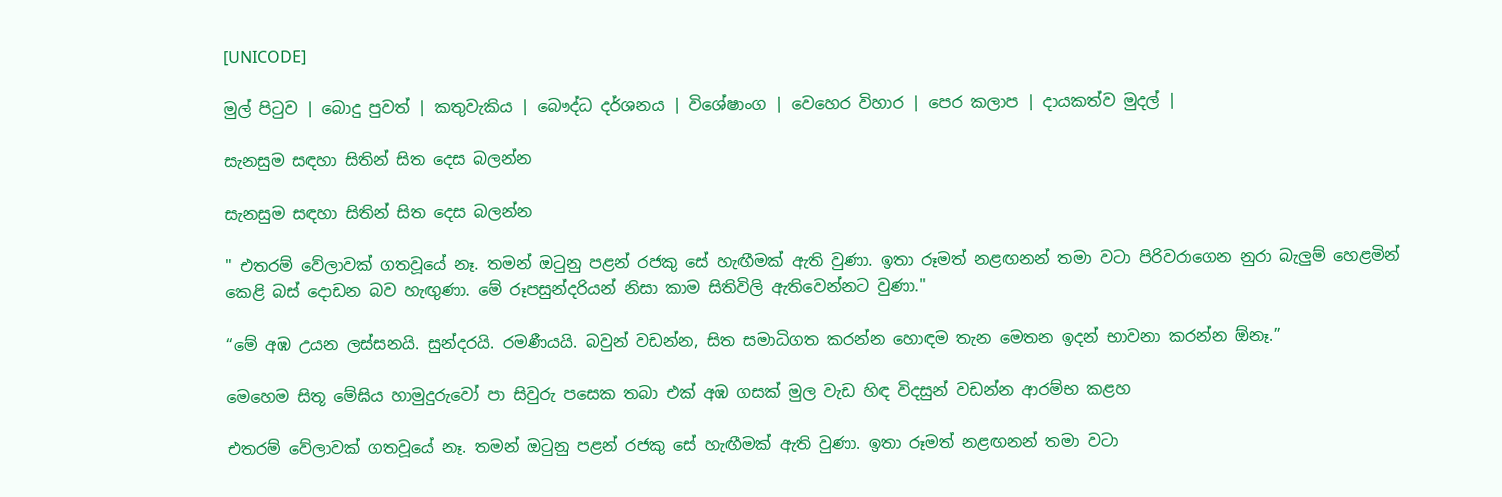[UNICODE]

මුල් පිටුව | බොදු පුවත් | කතුවැකිය | බෞද්ධ දර්ශනය | විශේෂාංග | වෙහෙර විහාර | පෙර කලාප | දායකත්ව මුදල් |

සැනසුම සඳහා සිතින් සිත දෙස බලන්න

සැනසුම සඳහා සිතින් සිත දෙස බලන්න

" එතරම් වේලාවක් ගතවූයේ නෑ. තමන් ඔටුනු පළන් රජකු සේ හැඟීමක් ඇති වුණා. ඉතා රූමත් නළඟනන් තමා වටා පිරිවරාගෙන නුරා බැලුම් හෙළමින් කෙළි බස් දොඩන බව හැඟුණා. මේ රූපසුන්දරියන් නිසා කාම සිතිවිලි ඇතිවෙන්නට වුණා."

“මේ අඹ උයන ලස්සනයි. සුන්දරයි. රමණීයයි. බවුන් වඩන්න, සිත සමාධිගත කරන්න හොඳම තැන මෙතන ඉදන් භාවනා කරන්න ඕනෑ.”

මෙහෙම සිතූ මේඝිය හාමුදුරුවෝ පා සිවුරු පසෙක තබා එක් අඹ ගසක් මුල වැඩ හිඳ විදසුන් වඩන්න ආරම්භ කළහ

එතරම් වේලාවක් ගතවූයේ නෑ. තමන් ඔටුනු පළන් රජකු සේ හැඟීමක් ඇති වුණා. ඉතා රූමත් නළඟනන් තමා වටා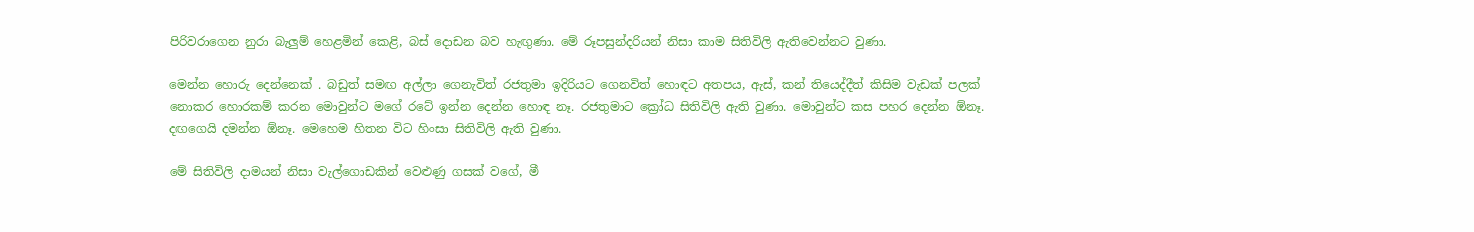පිරිවරාගෙන නුරා බැලුම් හෙළමින් කෙළි, බස් දොඩන බව හැඟුණා. මේ රූපසුන්දරියන් නිසා කාම සිතිවිලි ඇතිවෙන්නට වුණා.

මෙන්න හොරු දෙන්නෙක් . බඩුත් සමඟ අල්ලා ගෙනැවිත් රජතුමා ඉදිරියට ගෙනවිත් හොඳට අතපය, ඇස්, කන් තියෙද්දීත් කිසිම වැඩක් පලක් නොකර හොරකම් කරන මොවුන්ට මගේ රටේ ඉන්න දෙන්න හොඳ නෑ. රජතුමාට ක්‍රෝධ සිතිවිලි ඇති වුණා. මොවුන්ට කස පහර දෙන්න ඕනෑ. දඟගෙයි දමන්න ඕනෑ. මෙහෙම හිතන විට හිංසා සිතිවිලි ඇති වුණා.

මේ සිතිවිලි දාමයන් නිසා වැල්ගොඩකින් වෙළුණු ගසක් වගේ, මී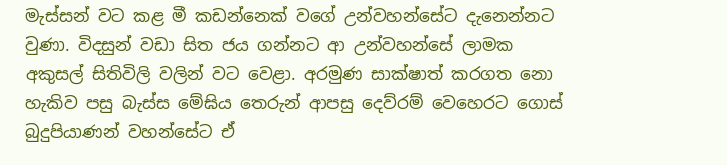මැස්සන් වට කළ මී කඩන්නෙක් වගේ උන්වහන්සේට දැනෙන්නට වුණා. විදසුන් වඩා සිත ජය ගන්නට ආ උන්වහන්සේ ලාමක අකුසල් සිතිවිලි වලින් වට වෙළා. අරමුණ සාක්ෂාත් කරගත නො හැකිව පසු බැස්ස මේඝිය තෙරුන් ආපසු දෙව්රම් වෙහෙරට ගොස් බුදුපියාණන් වහන්සේට ඒ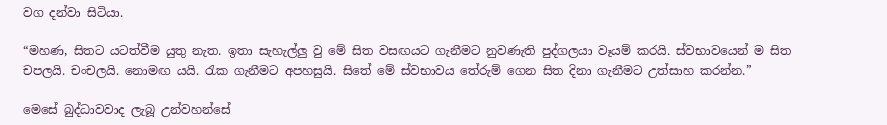වග දන්වා සිටියා.

“මහණ, සිතට යටත්වීම යුතු නැත. ඉතා සැහැල්ලු වු මේ සිත වසඟයට ගැනීමට නුවණැති පුද්ගලයා වෑයම් කරයි. ස්වභාවයෙන් ම සිත චපලයි. චංචලයි. නොමඟ යයි. රැක ගැනීමට අපහසුයි. සිතේ මේ ස්වභාවය තේරුම් ගෙන සිත දිනා ගැනීමට උත්සාහ කරන්න.”

මෙසේ බුද්ධාවවාද ලැබූ උන්වහන්සේ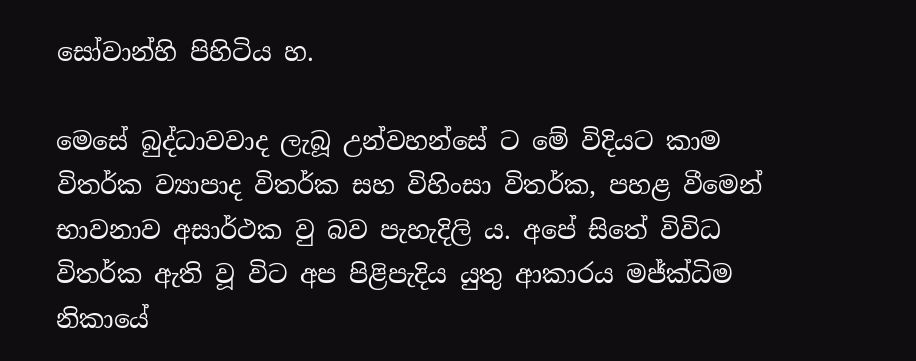සෝවාන්හි පිහිටිය හ.

මෙසේ බුද්ධාවවාද ලැබූ උන්වහන්සේ ට මේ විදියට කාම විතර්ක ව්‍යාපාද විතර්ක සහ විහිංසා විතර්ක, පහළ වීමෙන් භාවනාව අසාර්ථක වු බව පැහැදිලි ය. අපේ සිතේ විවිධ විතර්ක ඇති වූ විට අප පිළිපැදිය යුතු ආකාරය මජ්ක්‍ධිම නිකායේ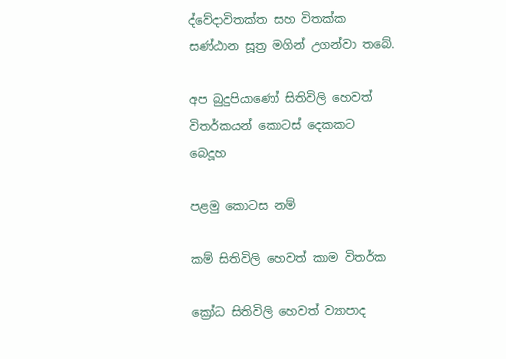ද්වේදාවිතක්ත සහ විතක්ක සණ්ඨාන සූත්‍ර මගින් උගන්වා තබේ.

අප බුදුපියාණෝ සිතිවිලි හෙවත් විතර්කයන් කොටස් දෙකකට බෙදූහ

පළමු කොටස නම්

කම් සිතිවිලි හෙවත් කාම විතර්ක

ක්‍රෝධ සිතිවිලි හෙවත් ව්‍යාපාද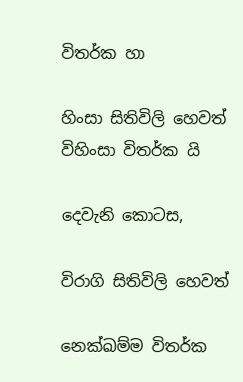විතර්ක හා

හිංසා සිතිවිලි හෙවත් විහිංසා විතර්ක යි

දෙවැනි කොටස,

විරාගි සිතිවිලි හෙවත්

නෙක්ඛම්ම විතර්ක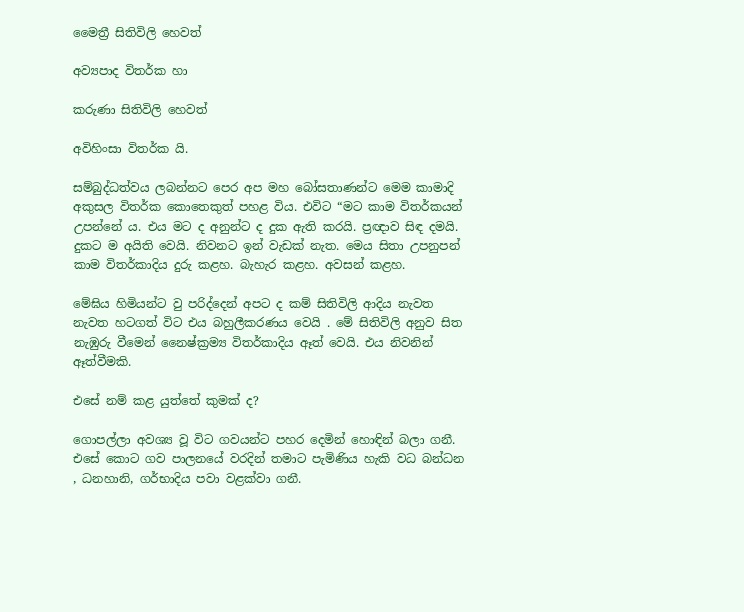මෛත්‍රී සිතිවිලි හෙවත්

අව්‍යපාද විතර්ක හා

කරුණා සිතිවිලි හෙවත්

අවිහිංසා විතර්ක යි.

සම්බුද්ධත්වය ලබන්නට පෙර අප මහ බෝසතාණන්ට මෙම කාමාදි අකුසල විතර්ක කොතෙකුත් පහළ විය. එවිට “මට කාම විතර්කයන් උපන්නේ ය. එය මට ද අනුන්ට ද දුක ඇති කරයි. ප්‍රඥාව සිඳ දමයි. දුකට ම අයිති වෙයි. නිවනට ඉන් වැඩක් නැත. මෙය සිතා උපනුපන් කාම විතර්කාදිය දුරු කළහ. බැහැර කළහ. අවසන් කළහ.

මේඝිය හිමියන්ට වු පරිද්දෙන් අපට ද කම් සිතිවිලි ආදිය නැවත නැවත හටගත් විට එය බහුලීකරණය වෙයි . මේ සිතිවිලි අනුව සිත නැඹුරු වීමෙන් නෛෂ්ක්‍රම්‍ය විතර්කාදිය ඈත් වෙයි. එය නිවනින් ඈත්වීමකි.

එසේ නම් කළ යුත්තේ කුමක් ද?

ගොපල්ලා අවශ්‍ය වූ විට ගවයන්ට පහර දෙමින් හොඳින් බලා ගනී. එසේ කොට ගව පාලනයේ වරදින් තමාට පැමිණිය හැකි වධ බන්ධන , ධනහානි, ගර්භාදිය පවා වළක්වා ගනී.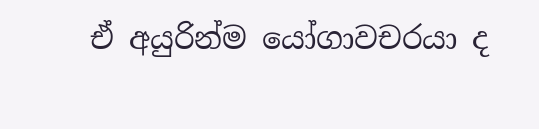ඒ අයුරින්ම යෝගාවචරයා ද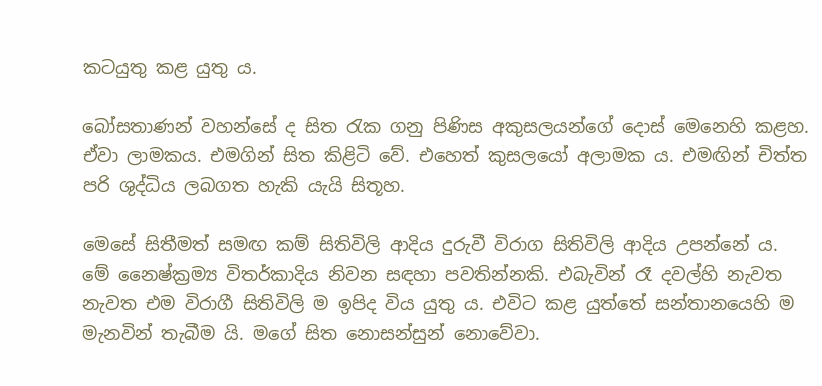කටයුතු කළ යුතු ය.

බෝසතාණන් වහන්සේ ද සිත රැක ගනු පිණිස අකුසලයන්ගේ දොස් මෙනෙහි කළහ. ඒවා ලාමකය. එමගින් සිත කිළිටි වේ. එහෙත් කුසලයෝ අලාමක ය. එමඟින් චිත්ත පරි ශුද්ධිය ලබගත හැකි යැයි සිතූහ.

මෙසේ සිතීමත් සමඟ කම් සිතිවිලි ආදිය දුරුවී විරාග සිතිවිලි ආදිය උපන්නේ ය. මේ නෛෂ්ක්‍රම්‍ය විතර්කාදිය නිවන සඳහා පවතින්නකි. එබැවින් රෑ දවල්හි නැවත නැවත එම විරාගී සිතිවිලි ම ඉපිද විය යුතු ය. එවිට කළ යුත්තේ සන්තානයෙහි ම මැනවින් තැබීම යි. මගේ සිත නොසන්සුන් නොවේවා.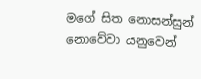මගේ සිත නොසන්සුන් නොවේවා යනුවෙන්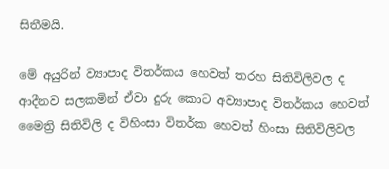සිතීමයි.

මේ අයුරින් ව්‍යාපාද විතර්කය හෙවත් තරහ සිතිවිලිවල ද ආදීනව සලකමින් ඒවා දුරු කොට අව්‍යාපාද විතර්කය හෙවත් මෛත්‍රි සිතිවිලි ද විහිංසා විතර්ක හෙවත් හිංසා සිතිවිලිවල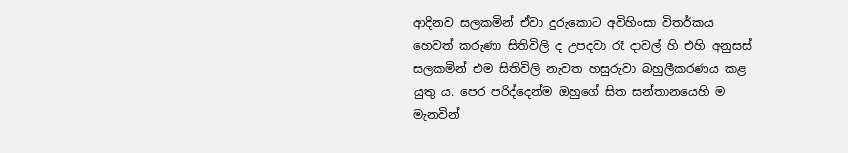ආදිනව සලකමින් ඒවා දුරුකොට අවිහිංසා විතර්කය හෙවත් කරුණා සිතිවිලි ද උපදවා රෑ දාවල් හි එහි අනුසස් සලකමින් එම සිතිවිලි නැවත හසුරුවා බහුලීකරණය කළ යුතු ය. පෙර පරිද්දෙන්ම ඔහුගේ සිත සන්තානයෙහි ම මැනවින්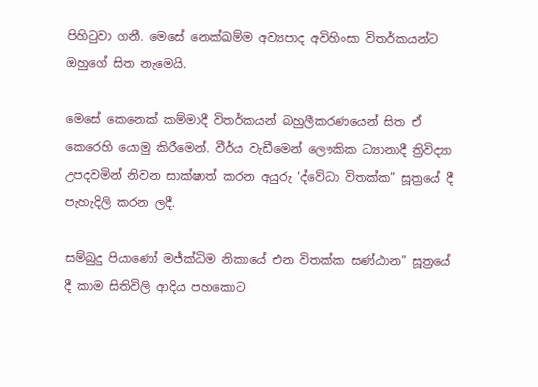පිහිටුවා ගනී. මෙසේ නෙක්ඛම්ම අව්‍යපාද අවිහිංසා විතර්කයන්ට ඔහුගේ සිත නැමෙයි.

මෙසේ කෙනෙක් කම්මාදී විතර්කයන් බහුලීකරණයෙන් සිත ඒ කෙරෙහි යොමු කිරීමෙන්. වීර්ය වැඩීමෙන් ලෞකික ධ්‍යානාදී ත්‍රිවිද්‍යා උපදවමින් නිවන සාක්ෂාත් කරන අයුරු ‘ද්වේධා විතක්ක” සූත්‍රයේ දී පැහැදිලි කරන ලදී.

සම්බුදු පියාණෝ මජ්ක්‍ධිම නිකායේ එන විතක්ක සණ්ඨාන” සූත්‍රයේ දී කාම සිතිවිලි ආදිය පහකොට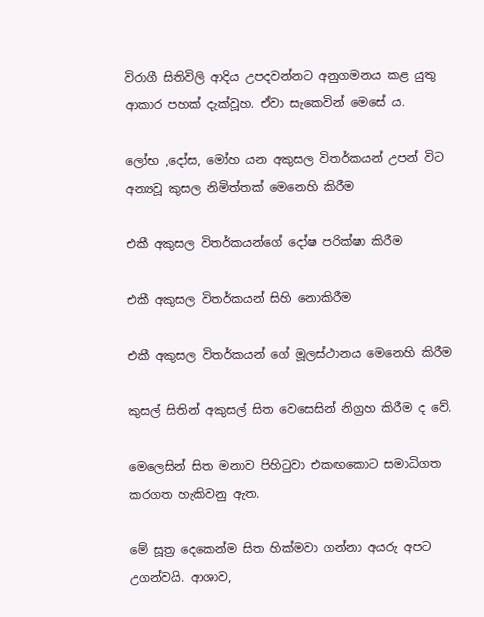විරාගී සිතිවිලි ආදිය උපදවන්නට අනුගමනය කළ යුතු ආකාර පහක් දැක්වූහ. ඒවා සැකෙවින් මෙසේ ය.

ලෝභ ,දෝස, මෝහ යන අකුසල විතර්කයන් උපන් විට අන්‍යවූ කුසල නිමිත්තක් මෙනෙහි කිරීම

එකී අකුසල විතර්කයන්ගේ දෝෂ පරික්ෂා කිරීම

එකී අකුසල විතර්කයන් සිහි නොකිරීම

එකී අකුසල විතර්කයන් ගේ මූලස්ථානය මෙනෙහි කිරීම

කුසල් සිතින් අකුසල් සිත වෙසෙසින් නිග්‍රහ කිරීම ද වේ.

මෙලෙසින් සිත මනාව පිහිටුවා එකඟකොට සමාධිගත කරගත හැකිවනු ඇත.

මේ සූත්‍ර දෙකෙන්ම සිත හික්මවා ගන්නා අයරු අපට උගන්වයි. ආශාව,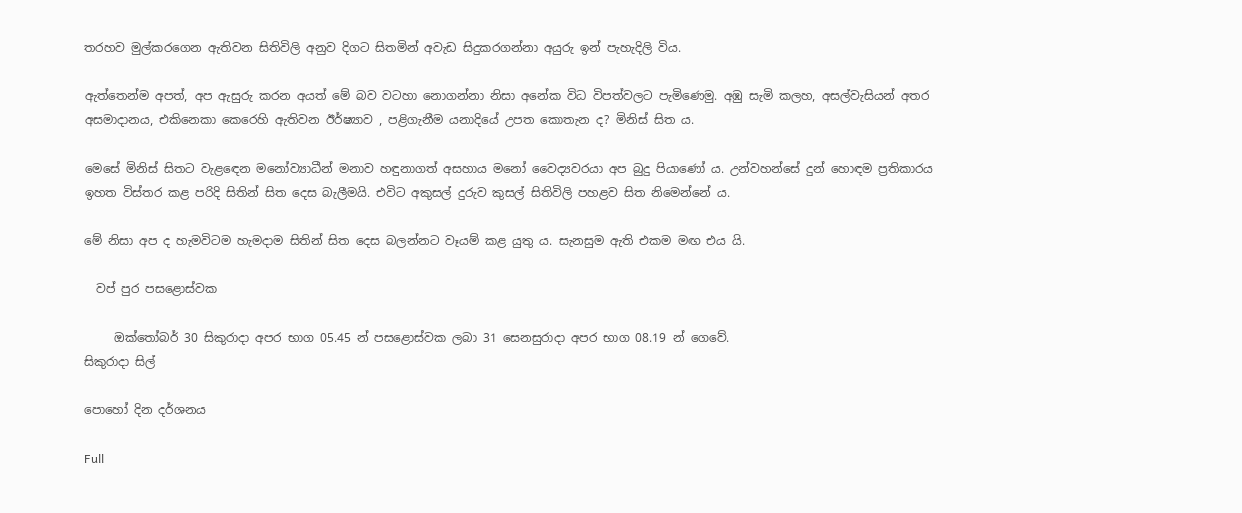තරහව මුල්කරගෙන ඇතිවන සිතිවිලි අනුව දිගට සිතමින් අවැඩ සිදුකරගන්නා අයුරු ඉන් පැහැදිලි විය.

ඇත්තෙන්ම අපත්, අප ඇසුරු කරන අයත් මේ බව වටහා නොගන්නා නිසා අනේක විධ විපත්වලට පැමිණෙමු. අඹු සැමි කලහ, අසල්වැසියන් අතර අසමාදානය, එකිනෙකා කෙරෙහි ඇතිවන ඊර්ෂ්‍යාව , පළිගැනීම යනාදියේ උපත කොතැන ද? මිනිස් සිත ය.

මෙසේ මිනිස් සිතට වැළඳෙන මනෝව්‍යාධීන් මනාව හඳුනාගත් අසහාය මනෝ වෛද්‍යවරයා අප බුදු පියාණෝ ය. උන්වහන්සේ දුන් හොඳම ප්‍රතිකාරය ඉහත විස්තර කළ පරිදි සිතින් සිත දෙස බැලීමයි. එවිට අකුසල් දුරුව කුසල් සිතිවිලි පහළව සිත නිමෙන්නේ ය.

මේ නිසා අප ද හැමවිටම හැමදාම සිතින් සිත දෙස බලන්නට වෑයම් කළ යුතු ය. සැනසුම ඇති එකම මඟ එය යි.

  වප් පුර පසළොස්වක

     ඔක්තෝබර් 30 සිකුරාදා අපර භාග 05.45 න් පසළොස්වක ලබා 31 සෙනසුරාදා අපර භාග 08.19 න් ගෙවේ.
සිකුරාදා සිල්

පොහෝ දින දර්ශනය

Full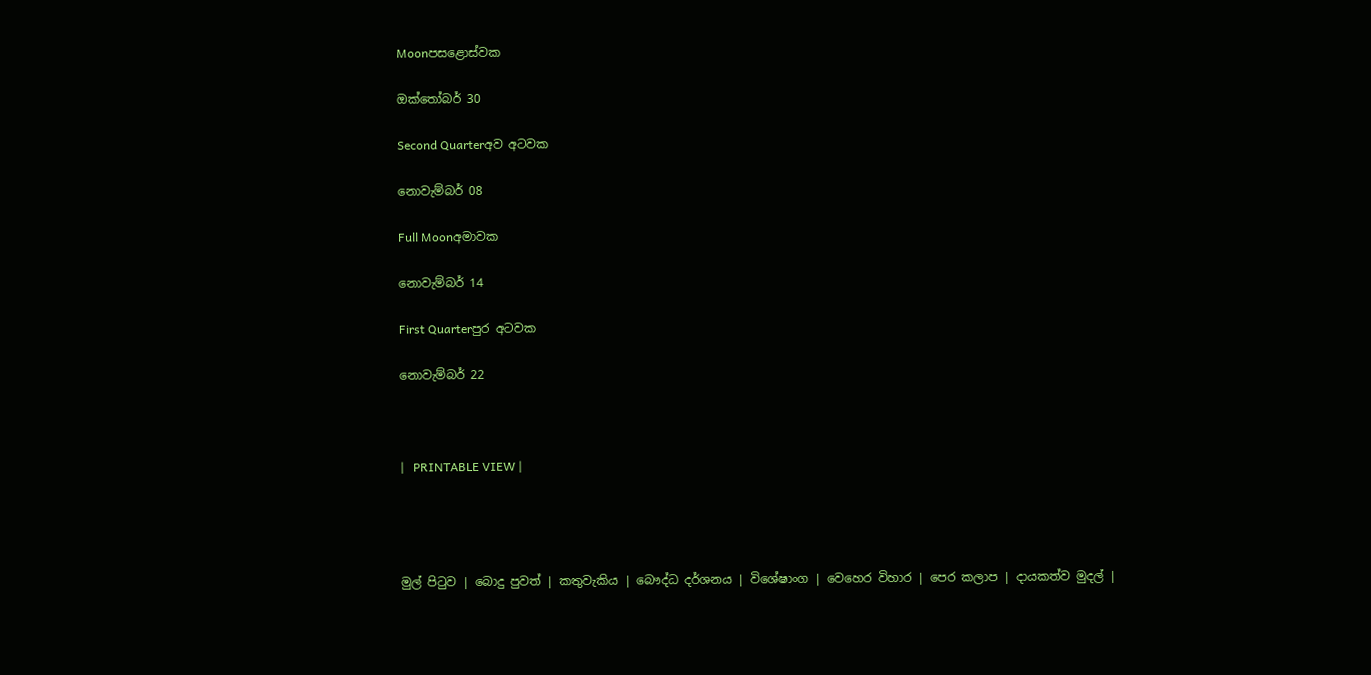Moonපසළොස්වක

ඔක්තෝබර් 30

Second Quarterඅව අටවක

නොවැම්බර් 08

Full Moonඅමාවක

නොවැම්බර් 14

First Quarterපුර අටවක

නොවැම්බර් 22



|   PRINTABLE VIEW |




මුල් පිටුව | බොදු පුවත් | කතුවැකිය | බෞද්ධ දර්ශනය | විශේෂාංග | වෙහෙර විහාර | පෙර කලාප | දායකත්ව මුදල් |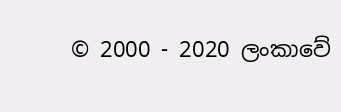© 2000 - 2020 ලංකාවේ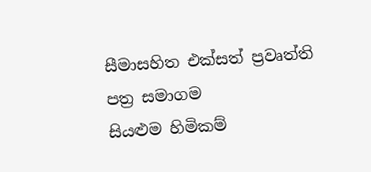සීමාසහිත එක්සත් ප්‍රවෘත්ති පත්‍ර සමාගම
සියළුම හිමිකම්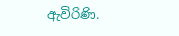ඇවිරිණි.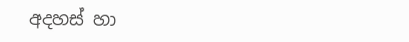අදහස් හා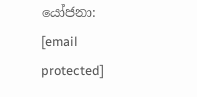යෝජනා: [email protected]